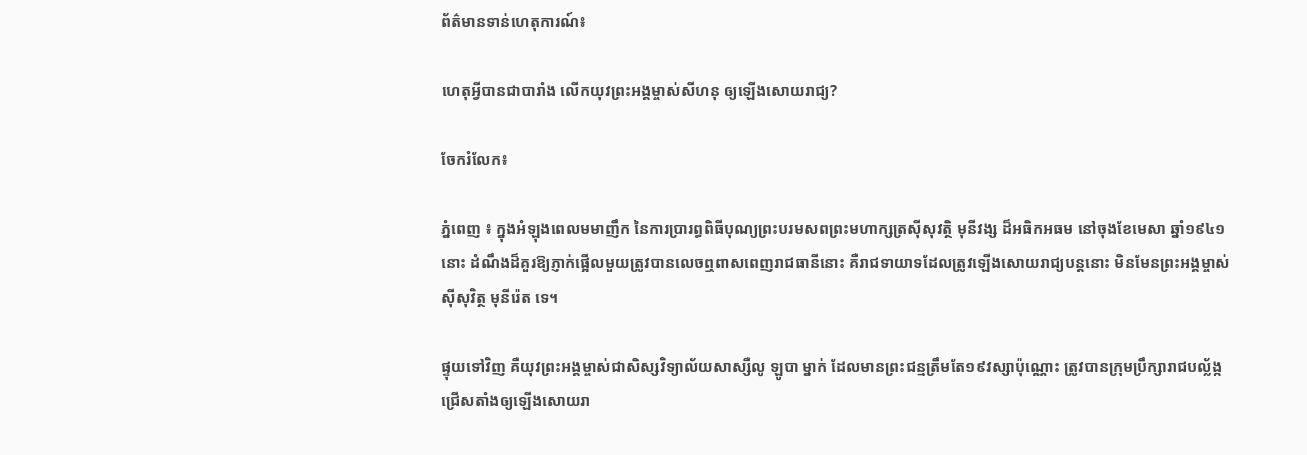ព័ត៌មានទាន់ហេតុការណ៍៖

ហេតុអ្វីបានជាបារាំង លើកយុវព្រះអង្គម្ចាស់សីហនុ ឲ្យឡើងសោយរាជ្យ?

ចែករំលែក៖

ភ្នំពេញ ៖ ក្នុងអំឡុងពេលមមាញឹក នៃការប្រារព្ធពិធីបុណ្យព្រះបរមសពព្រះមហាក្សត្រស៊ីសុវត្ថិ មុនីវង្ស ដ៏អធិកអធម នៅចុងខែមេសា ឆ្នាំ១៩៤១នោះ ដំណឹងដ៏គួរឱ្យភ្ញាក់ផ្អើលមួយត្រូវបានលេចឮពាសពេញរាជធានីនោះ គឺរាជទាយាទដែលត្រូវឡើងសោយរាជ្យបន្តនោះ មិនមែនព្រះអង្គម្ចាស់ស៊ីសុវិត្ថ មុនីរ៉េត ទេ។

ផ្ទុយទៅវិញ គឺយុវព្រះអង្គម្ចាស់ជាសិស្សវិទ្យាល័យសាស្សឺលូ ឡូបា ម្នាក់ ដែលមានព្រះជន្មត្រឹមតែ១៩វស្សាប៉ុណ្ណោះ ត្រូវបានក្រុមប្រឹក្សារាជបល្ល័ង្កជ្រើសតាំងឲ្យឡើងសោយរា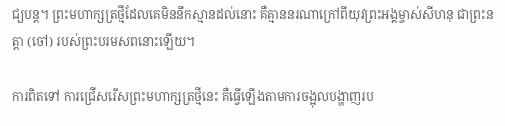ជ្យបន្ត។ ព្រះមហាក្សត្រថ្មីដែលគេមិននឹកស្មានដល់នោះ គឺគ្មាននរណាក្រៅពីយុវព្រះអង្គម្ចាស់សីហនុ ជាព្រះនត្តា (ចៅ) របស់ព្រះបរមសពនោះឡើយ។

ការពិតទៅ ការជ្រើសរើសព្រះមហាក្សត្រថ្មីនេះ គឺធ្វើឡើងតាមការចង្អុលបង្ហាញរប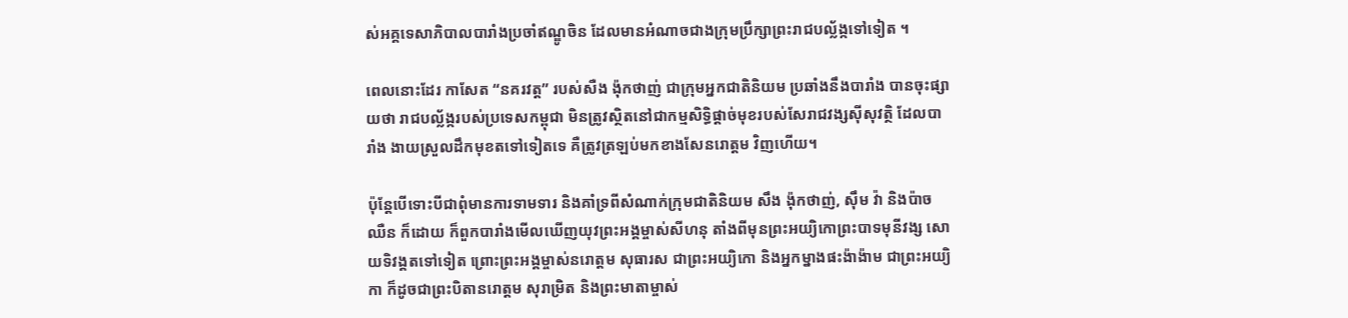ស់អគ្គទេសាភិបាលបារាំងប្រចាំឥណ្ឌូចិន ដែលមានអំណាចជាងក្រុមប្រឹក្សាព្រះរាជបល្ល័ង្កទៅទៀត ។

ពេលនោះដែរ កាសែត “នគរវត្ត” របស់សឺង ង៉ុកថាញ់ ជាក្រុមអ្នកជាតិនិយម ប្រឆាំងនឹងបារាំង បានចុះផ្សាយថា រាជបល្ល័ង្ករបស់ប្រទេសកម្ពុជា មិនត្រូវស្ថិតនៅជាកម្មសិទ្ធិផ្ដាច់មុខរបស់សែរាជវង្សស៊ីសុវត្ថិ ដែលបារាំង ងាយស្រួលដឹកមុខតទៅទៀតទេ គឺត្រូវត្រឡប់មកខាងសែនរោត្ដម វិញហើយ។

ប៉ុន្តែបើទោះបីជាពុំមានការទាមទារ និងគាំទ្រពីសំណាក់ក្រុមជាតិនិយម សឹង ង៉ុកថាញ់, ស៊ឹម វ៉ា និងប៉ាច ឈឺន ក៏ដោយ ក៏ពួកបារាំងមើលឃើញយុវព្រះអង្គម្ចាស់សីហនុ តាំងពីមុនព្រះអយ្យិកោព្រះបាទមុនីវង្ស សោយទិវង្គតទៅទៀត ព្រោះព្រះអង្គម្ចាស់នរោត្តម សុធារស ជាព្រះអយ្យិកោ និងអ្នកម្នាងផះង៉ាង៉ាម ជាព្រះអយ្យិកា ក៏ដូចជាព្រះបិតានរោត្ដម សុរាម្រិត និងព្រះមាតាម្ចាស់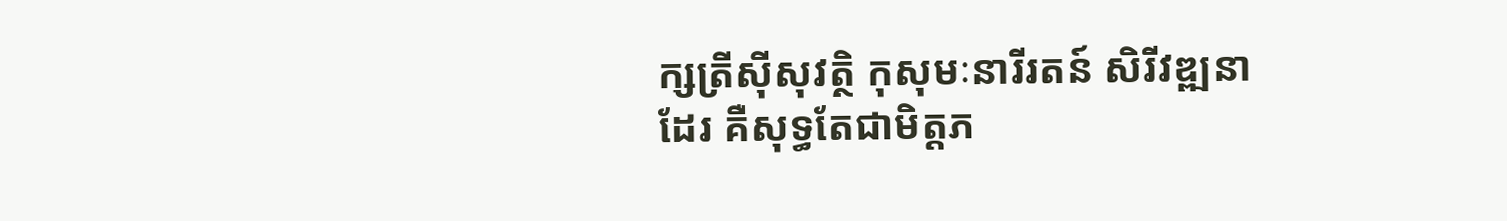ក្សត្រីស៊ីសុវត្ថិ កុសុមៈនារីរតន៍ សិរីវឌ្ឍនា ដែរ គឺសុទ្ធតែជាមិត្តភ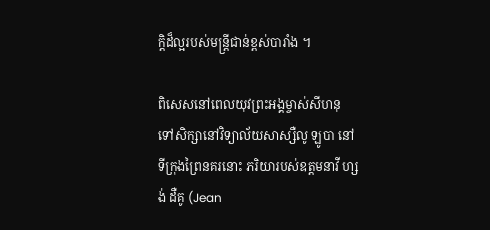ក្តិដ៏ល្អរបស់មន្រ្តីជាន់ខ្ពស់បារាំង ។

ពិសេសនៅពេលយុវព្រះអង្គម្ចាស់សីហនុ ទៅសិក្សានៅវិទ្យាល័យសាស្សឺលូ ឡូបា នៅទីក្រុងព្រៃនគរនោះ ភរិយារបស់ឧត្តមនាវី ហ្សង់ ដឺគូ (Jean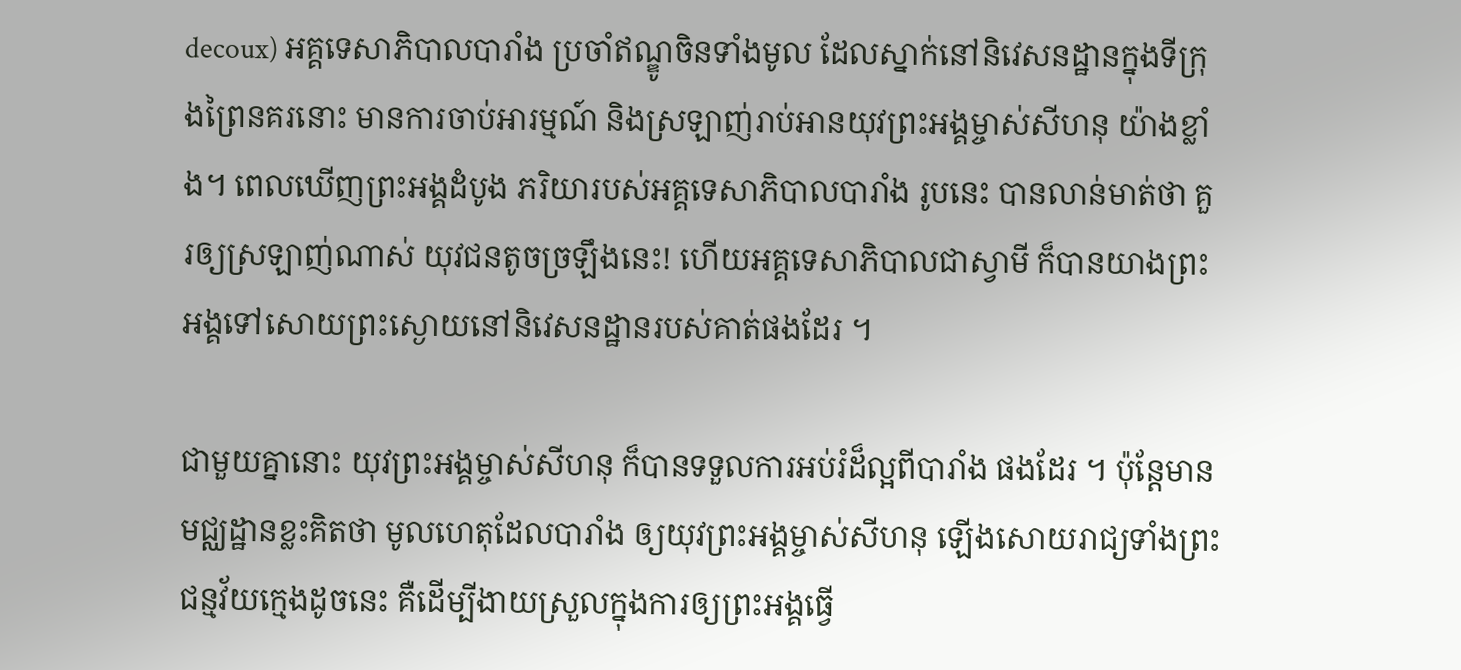decoux) អគ្គទេសាភិបាលបារាំង ប្រចាំឥណ្ឌូចិនទាំងមូល ដែលស្នាក់នៅនិវេសនដ្ឋានក្នុងទីក្រុងព្រៃនគរនោះ មានការចាប់អារម្មណ៍ និងស្រឡាញ់រាប់អានយុវព្រះអង្គម្ចាស់សីហនុ យ៉ាងខ្លាំង។ ពេលឃើញព្រះអង្គដំបូង ភរិយារបស់អគ្គទេសាភិបាលបារាំង រូបនេះ បានលាន់មាត់ថា គួរឲ្យស្រឡាញ់ណាស់ យុវជនតូចច្រឡឹងនេះ! ហើយអគ្គទេសាភិបាលជាស្វាមី ក៏បានយាងព្រះអង្គទៅសោយព្រះស្ងោយនៅនិវេសនដ្ឋានរបស់គាត់ផងដែរ ។

ជាមួយគ្នានោះ យុវព្រះអង្គម្ចាស់សីហនុ ក៏បានទទួលការអប់រំដ៏ល្អពីបារាំង ផងដែរ ។ ប៉ុន្តែមានមជ្ឈដ្ឋានខ្លះគិតថា មូលហេតុដែលបារាំង ឲ្យយុវព្រះអង្គម្ចាស់សីហនុ ឡើងសោយរាជ្យទាំងព្រះជន្មវ័យក្មេងដូចនេះ គឺដើម្បីងាយស្រួលក្នុងការឲ្យព្រះអង្គធ្វើ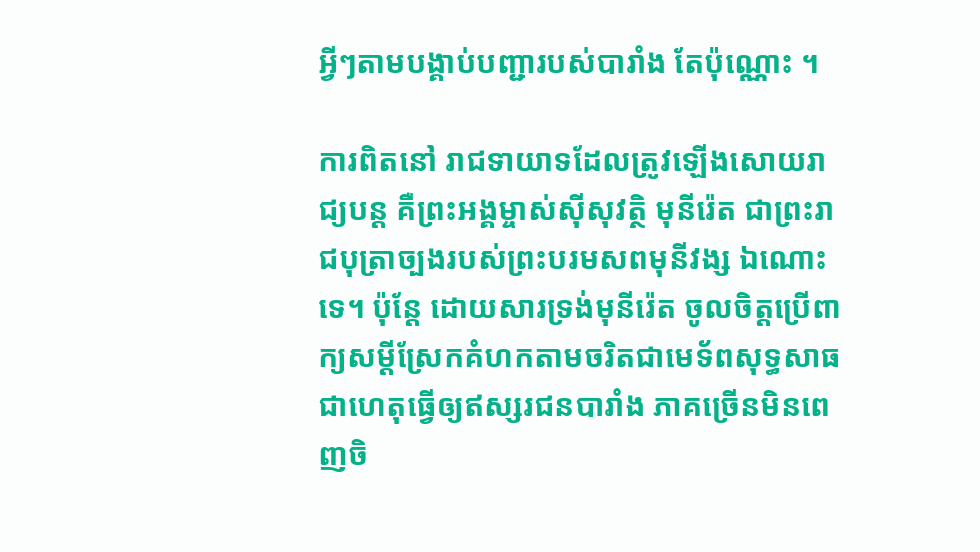អ្វីៗតាមបង្គាប់បញ្ជារបស់បារាំង តែប៉ុណ្ណោះ ។

ការពិតនៅ រាជទាយាទដែលត្រូវឡើងសោយរាជ្យបន្ត គឺព្រះអង្គម្ចាស់ស៊ីសុវត្ថិ មុនីរ៉េត ជាព្រះរាជបុត្រាច្បងរបស់ព្រះបរមសពមុនីវង្ស ឯណោះទេ។ ប៉ុន្តែ ដោយសារទ្រង់មុនីរ៉េត ចូលចិត្តប្រើពាក្យសម្ដីស្រែកគំហកតាមចរិតជាមេទ័ពសុទ្ធសាធ ជាហេតុធ្វើឲ្យឥស្សរជនបារាំង ភាគច្រើនមិនពេញចិ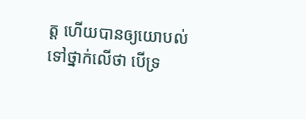ត្ត ហើយបានឲ្យយោបល់ទៅថ្នាក់លើថា បើទ្រ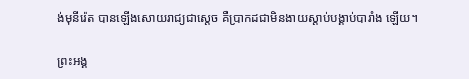ង់មុនីរ៉េត បានឡើងសោយរាជ្យជាស្តេច គឺប្រាកដជាមិនងាយស្តាប់បង្គាប់បារាំង ឡើយ។

ព្រះអង្គ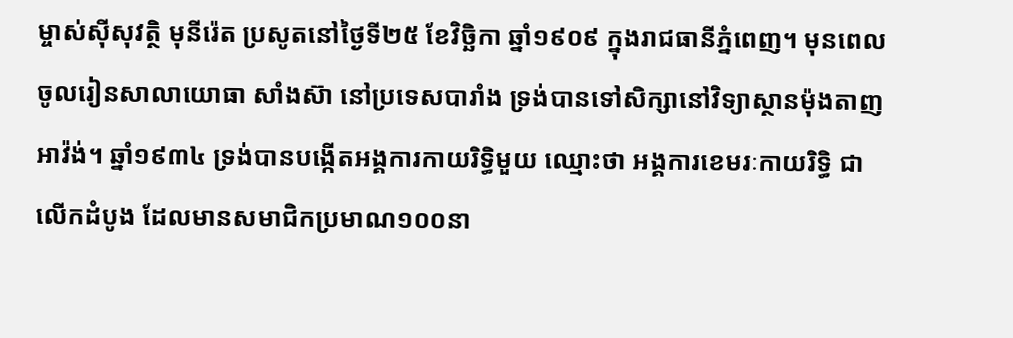ម្ចាស់ស៊ីសុវត្ថិ មុនីរ៉េត ប្រសូតនៅថ្ងៃទី២៥ ខែវិច្ឆិកា ឆ្នាំ១៩០៩ ក្នុងរាជធានីភ្នំពេញ។ មុនពេលចូលរៀនសាលាយោធា សាំងស៊ា នៅប្រទេសបារាំង ទ្រង់បានទៅសិក្សានៅវិទ្យាស្ថានម៉ុងតាញ អាវ៉ង់។ ឆ្នាំ១៩៣៤ ទ្រង់បានបង្កើតអង្គការកាយរិទ្ធិមួយ ឈ្មោះថា អង្គការខេមរៈកាយរិទ្ធិ ជាលើកដំបូង ដែលមានសមាជិកប្រមាណ១០០នា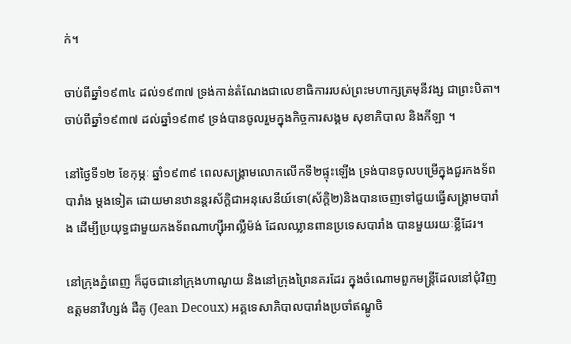ក់។

ចាប់ពីឆ្នាំ១៩៣៤ ដល់១៩៣៧ ទ្រង់កាន់តំណែងជាលេខាធិការរបស់ព្រះមហាក្សត្រមុនីវង្ស ជាព្រះបិតា។ ចាប់ពីឆ្នាំ១៩៣៧ ដល់ឆ្នាំ១៩៣៩ ទ្រង់បានចូលរួមក្នុងកិច្ចការសង្គម សុខាភិបាល និងកីឡា ។

នៅថ្ងៃទី១២ ខែកុម្ភៈ ឆ្នាំ១៩៣៩ ពេលសង្រ្គាមលោកលើកទី២ផ្ទុះឡើង ទ្រង់បានចូលបម្រើក្នុងជួរកងទ័ពបារាំង ម្តងទៀត ដោយមានឋានន្តរស័ក្តិជាអនុសេនីយ៍ទោ(ស័ក្តិ២)និងបានចេញទៅជួយធ្វើសង្រ្គាមបារាំង ដើម្បីប្រយុទ្ធជាមួយកងទ័ពណាហ្ស៊ីអាល្លឺម៉ង់ ដែលឈ្លានពានប្រទេសបារាំង បានមួយរយៈខ្លីដែរ។

នៅក្រុងភ្នំពេញ ក៏ដូចជានៅក្រុងហាណូយ និងនៅក្រុងព្រៃនគរដែរ ក្នុងចំណោមពួកមន្ត្រីដែលនៅជុំវិញឧត្តមនាវីហ្សង់ ដឺគូ (Jean Decoux) អគ្គទេសាភិបាលបារាំងប្រចាំឥណ្ឌូចិ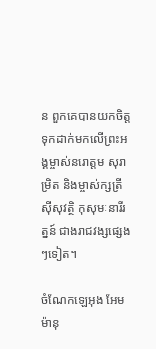ន ពួកគេបានយកចិត្តទុកដាក់មកលើព្រះអង្គម្ចាស់នរោត្តម សុរាម្រិត និងម្ចាស់ក្សត្រីស៊ីសុវត្ថិ កុសុមៈនារីរត្នន៍ ជាងរាជវង្សផ្សេងៗទៀត។

ចំណែកឡេអុង អែមម៉ានុ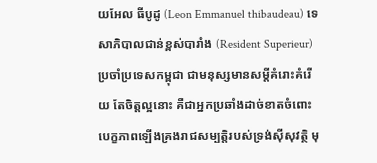យអែល ធីបូដូ (Leon Emmanuel thibaudeau) ទេសាភិបាលជាន់ខ្ពស់បារាំង (Resident Superieur) ប្រចាំប្រទេសកម្ពុជា ជាមនុស្សមានសម្តីគំរោះគំរើយ តែចិត្តល្អនោះ គឺជាអ្នកប្រឆាំងដាច់ខាតចំពោះបេក្ខភាពឡើងគ្រងរាជសម្បត្តិរបស់ទ្រង់ស៊ីសុវត្ថិ មុ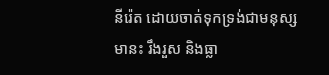នីរ៉េត ដោយចាត់ទុកទ្រង់ជាមនុស្សមានះ រឹងរួស និងធ្លា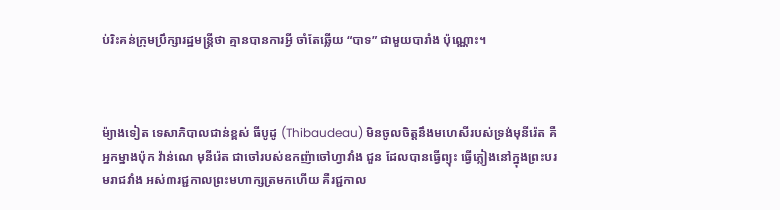ប់រិះគន់ក្រុមប្រឹក្សារដ្ឋមន្ត្រីថា គ្មានបានការអ្វី ចាំតែឆ្លើយ “បាទ” ជាមួយបារាំង ប៉ុណ្ណោះ។



ម៉្យាងទៀត ទេសាភិបាលជាន់ខ្ពស់ ធីបូដូ (Thibaudeau) មិនចូលចិត្តនឹងមហេសីរបស់ទ្រង់មុនីរ៉េត គឺអ្នកម្នាងប៉ុក វ៉ាន់ណេ មុនីរ៉េត ជាចៅរបស់ឧកញ៉ាចៅហ្វាវាំង ជួន ដែលបានធ្វើព្យុះ ធ្វើភ្លៀងនៅក្នុងព្រះបរមរាជវាំង អស់៣រជ្ជកាលព្រះមហាក្សត្រមកហើយ គឺរជ្ជកាល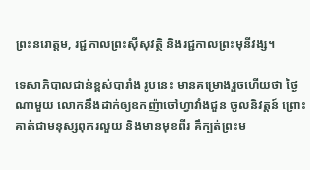ព្រះនរោត្តម, រជ្ជកាលព្រះស៊ីសុវត្ថិ និងរជ្ជកាលព្រះមុនីវង្ស។

ទេសាភិបាលជាន់ខ្ពស់បារាំង រូបនេះ មានគម្រោងរួចហើយថា ថ្ងៃណាមួយ លោកនឹងដាក់ឲ្យឧកញ៉ាចៅហ្វាវាំងជួន ចូលនិវត្តន៍ ព្រោះគាត់ជាមនុស្សពុករលួយ និងមានមុខពីរ គឹក្បត់ព្រះម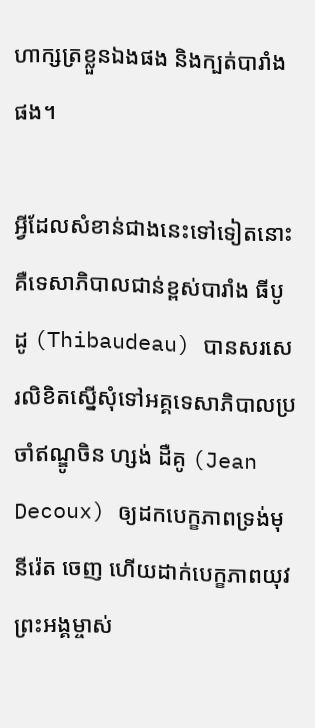ហាក្សត្រខ្លួនឯងផង និងក្បត់បារាំងផង។

អ្វីដែលសំខាន់ជាងនេះទៅទៀតនោះ គឺទេសាភិបាលជាន់ខ្ពស់បារាំង ធីបូដូ (Thibaudeau) បានសរសេរលិខិតស្នើសុំទៅអគ្គទេសាភិបាលប្រចាំឥណ្ឌូចិន ហ្សង់ ដឺគូ (Jean Decoux) ឲ្យដកបេក្ខភាពទ្រង់មុនីរ៉េត ចេញ ហើយដាក់បេក្ខភាពយុវព្រះអង្គម្ចាស់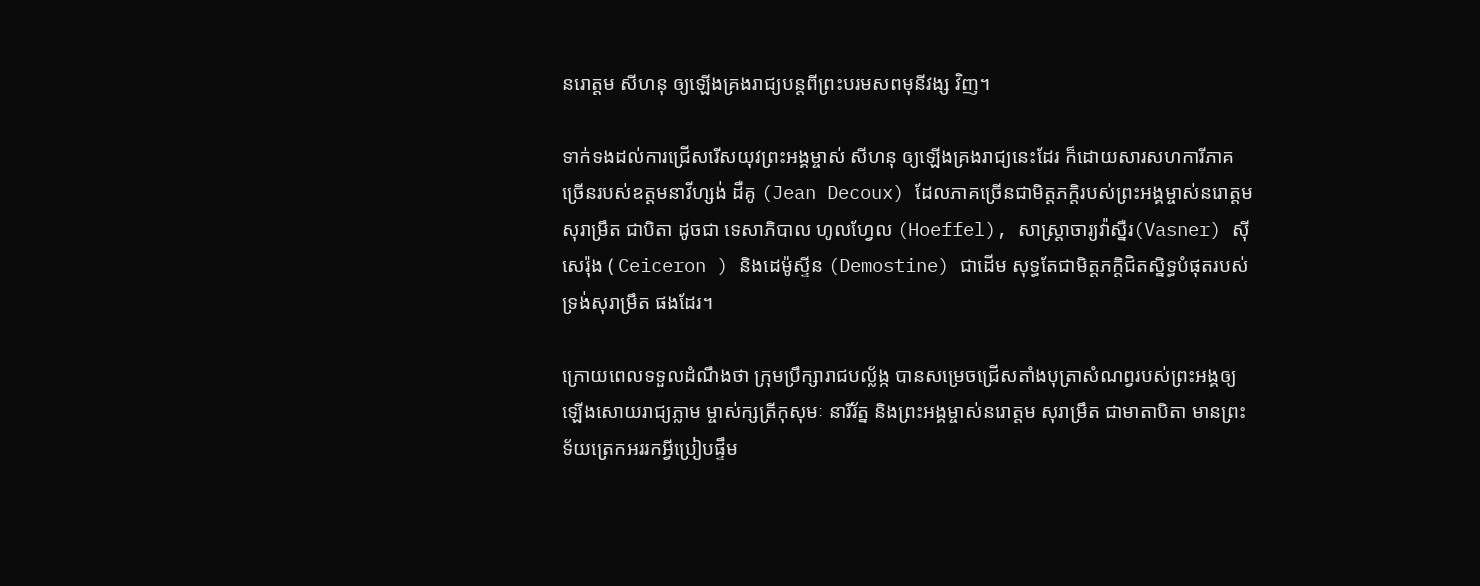នរោត្តម សីហនុ ឲ្យឡើងគ្រងរាជ្យបន្តពីព្រះបរមសពមុនីវង្ស វិញ។

ទាក់ទងដល់ការជ្រើសរើសយុវព្រះអង្គម្ចាស់ សីហនុ ឲ្យឡើងគ្រងរាជ្យនេះដែរ ក៏ដោយសារសហការីភាគច្រើនរបស់ឧត្តមនាវីហ្សង់ ដឺគូ (Jean Decoux) ដែលភាគច្រើនជាមិត្តភក្តិរបស់ព្រះអង្គម្ចាស់នរោត្តម សុរាម្រឹត ជាបិតា ដូចជា ទេសាភិបាល ហូលហ្វែល (Hoeffel), សាស្រ្តាចារ្យវ៉ាស្នឺរ(Vasner) ស៊ីសេរ៉ុង ( Ceiceron ) និងដេម៉ូស្ទីន (Demostine) ជាដើម សុទ្ធតែជាមិត្តភក្តិជិតស្និទ្ធបំផុតរបស់ទ្រង់សុរាម្រឹត ផងដែរ។

ក្រោយពេលទទួលដំណឹងថា ក្រុមប្រឹក្សារាជបល្ល័ង្ក បានសម្រេចជ្រើសតាំងបុត្រាសំណព្វរបស់ព្រះអង្គឲ្យឡើងសោយរាជ្យភ្លាម ម្ចាស់ក្សត្រីកុសុមៈ នារីរ័ត្ន និងព្រះអង្គម្ចាស់នរោត្តម សុរាម្រឹត ជាមាតាបិតា មានព្រះទ័យត្រេកអររកអ្វីប្រៀបផ្ទឹម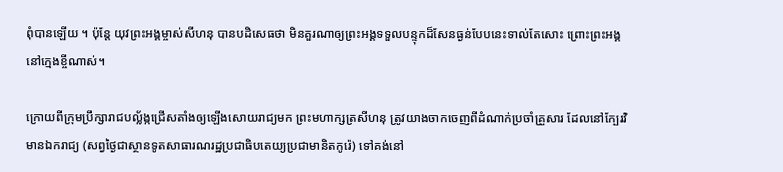ពុំបានឡើយ ។ ប៉ុន្តែ យុវព្រះអង្គម្ចាស់សីហនុ បានបដិសេធថា មិនគួរណាឲ្យព្រះអង្គទទួលបន្ទុកដ៏សែនធ្ងន់បែបនេះទាល់តែសោះ ព្រោះព្រះអង្គនៅក្មេងខ្ចីណាស់។

ក្រោយពីក្រុមប្រឹក្សារាជបល្ល័ង្កជ្រើសតាំងឲ្យឡើងសោយរាជ្យមក ព្រះមហាក្សត្រសីហនុ ត្រូវយាងចាកចេញពីដំណាក់ប្រចាំគ្រួសារ ដែលនៅក្បែរវិមានឯករាជ្យ (សព្វថ្ងៃជាស្ថានទូតសាធារណរដ្ឋប្រជាធិបតេយ្យប្រជាមានិតកូរ៉េ) ទៅគង់នៅ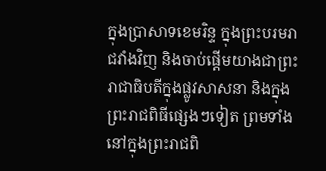ក្នុងប្រាសាទខេមរិន្ទ ក្នុងព្រះបរមរាជវាំងវិញ និងចាប់ផ្តើមយាងជាព្រះរាជាធិបតីក្នុងផ្លូវសាសនា និងក្នុងព្រះរាជពិធីផ្សេងៗទៀត ព្រមទាំងនៅក្នុងព្រះរាជពិ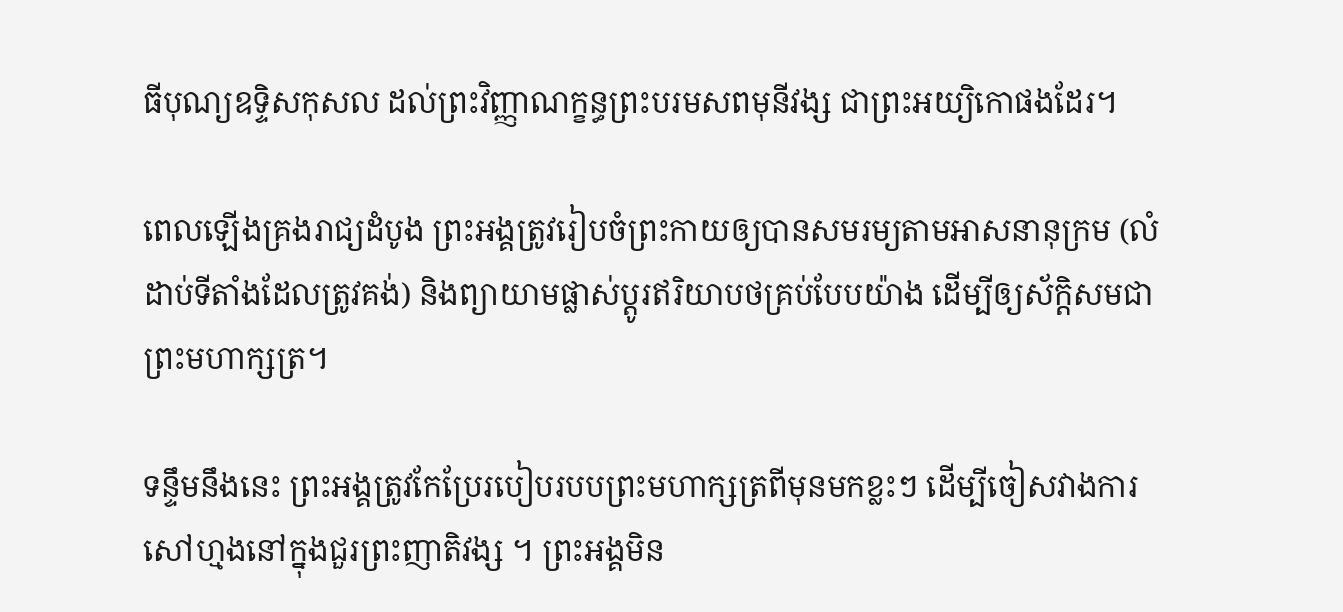ធីបុណ្យឧទ្ទិសកុសល ដល់ព្រះវិញ្ញាណក្ខន្ធព្រះបរមសពមុនីវង្ស ជាព្រះអយ្យិកោផងដែរ។

ពេលឡើងគ្រងរាជ្យដំបូង ព្រះអង្គត្រូវរៀបចំព្រះកាយឲ្យបានសមរម្យតាមអាសនានុក្រម (លំដាប់ទីតាំងដែលត្រូវគង់) និងព្យាយាមផ្លាស់ប្តូរឥរិយាបថគ្រប់បែបយ៉ាង ដើម្បីឲ្យស័ក្តិសមជាព្រះមហាក្សត្រ។

ទន្ទឹមនឹងនេះ ព្រះអង្គត្រូវកែប្រែរបៀបរបបព្រះមហាក្សត្រពីមុនមកខ្លះៗ ដើម្បីចៀសវាងការសៅហ្មងនៅក្នុងជួរព្រះញាតិវង្ស ។ ព្រះអង្គមិន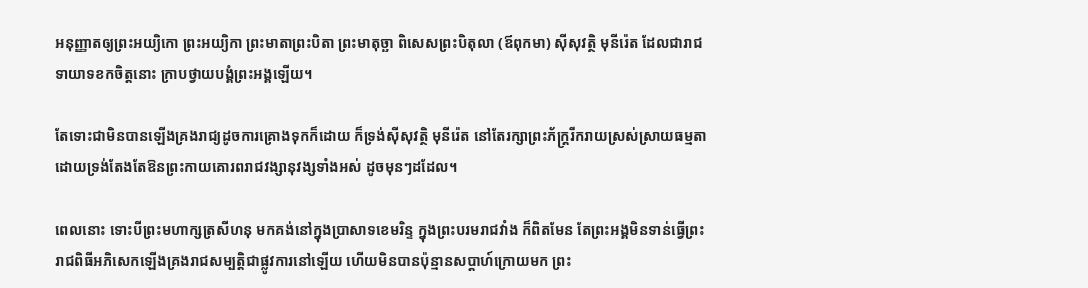អនុញ្ញាតឲ្យព្រះអយ្យិកោ ព្រះអយ្យិកា ព្រះមាតាព្រះបិតា ព្រះមាតុច្ឆា ពិសេសព្រះបិតុលា (ឪពុកមា) ស៊ីសុវត្ថិ មុនីរ៉េត ដែលជារាជទាយាទខកចិត្តនោះ ក្រាបថ្វាយបង្គំព្រះអង្គឡើយ។

តែទោះជាមិនបានឡើងគ្រងរាជ្យដូចការគ្រោងទុកក៏ដោយ ក៏ទ្រង់ស៊ីសុវត្ថិ មុនីរ៉េត នៅតែរក្សាព្រះភ័ក្រ្តរីករាយស្រស់ស្រាយធម្មតា ដោយទ្រង់តែងតែឱនព្រះកាយគោរពរាជវង្សានុវង្សទាំងអស់ ដូចមុនៗដដែល។

ពេលនោះ ទោះបីព្រះមហាក្សត្រសីហនុ មកគង់នៅក្នុងប្រាសាទខេមរិន្ទ ក្នុងព្រះបរមរាជវាំង ក៏ពិតមែន តែព្រះអង្គមិនទាន់ធ្វើព្រះរាជពិធីអភិសេកឡើងគ្រងរាជសម្បត្តិជាផ្លូវការនៅឡើយ ហើយមិនបានប៉ុន្មានសប្ដាហ៍ក្រោយមក ព្រះ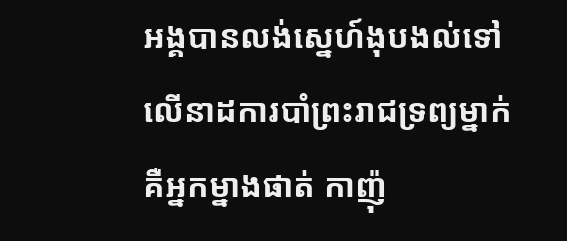អង្គបានលង់ស្នេហ៍ងុបងល់ទៅលើនាដការបាំព្រះរាជទ្រព្យម្នាក់ គឺអ្នកម្នាងផាត់ កាញ៉ុ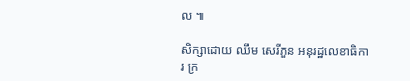ល ៕

សិក្សាដោយ ឈឹម សេរីភួន អនុរដ្ឋលេខាធិការ ក្រ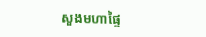សួងមហាផ្ទៃ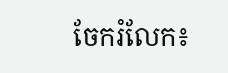ចែករំលែក៖